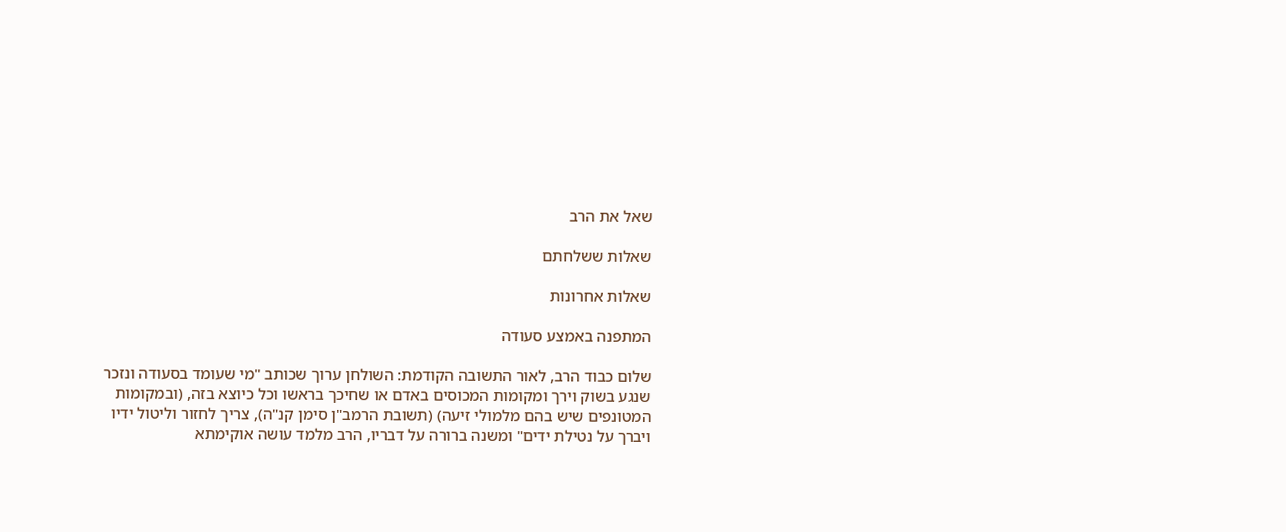שאל את הרב

שאלות ששלחתם

שאלות אחרונות

המתפנה באמצע סעודה

שלום כבוד הרב, לאור התשובה הקודמת: השולחן ערוך שכותב "מי שעומד בסעודה ונזכר שנגע בשוק וירך ומקומות המכוסים באדם או שחיכך בראשו וכל כיוצא בזה, (ובמקומות המטונפים שיש בהם מלמולי זיעה) (תשובת הרמב"ן סימן קנ"ה), צריך לחזור וליטול ידיו ויברך על נטילת ידים" ומשנה ברורה על דבריו, הרב מלמד עושה אוקימתא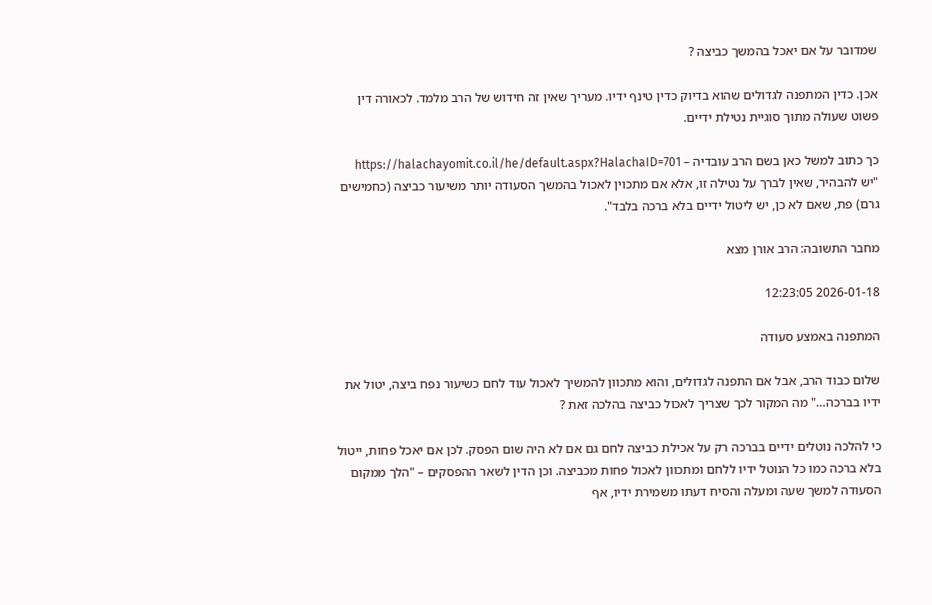שמדובר על אם יאכל בהמשך כביצה ?

אכן. כדין המתפנה לגדולים שהוא בדיוק כדין טינף ידיו. מעריך שאין זה חידוש של הרב מלמד. לכאורה דין פשוט שעולה מתוך סוגיית נטילת ידיים.

כך כתוב למשל כאן בשם הרב עובדיה – https://halachayomit.co.il/he/default.aspx?HalachaID=701
"יש להבהיר, שאין לברך על נטילה זו, אלא אם מתכוין לאכול בהמשך הסעודה יותר משיעור כביצה (כחמישים גרם) פת, שאם לא כן, יש ליטול ידיים בלא ברכה בלבד".

מחבר התשובה: הרב אורן מצא

2026-01-18 12:23:05

המתפנה באמצע סעודה

שלום כבוד הרב, אבל אם התפנה לגדולים, והוא מתכוון להמשיך לאכול עוד לחם כשיעור נפח ביצה, יטול את ידיו בברכה…" מה המקור לכך שצריך לאכול כביצה בהלכה זאת ?

כי להלכה נוטלים ידיים בברכה רק על אכילת כביצה לחם גם אם לא היה שום הפסק. לכן אם יאכל פחות, ייטול בלא ברכה כמו כל הנוטל ידיו ללחם ומתכוון לאכול פחות מכביצה. וכן הדין לשאר ההפסקים – "הלך ממקום הסעודה למשך שעה ומעלה והסיח דעתו משמירת ידיו, אף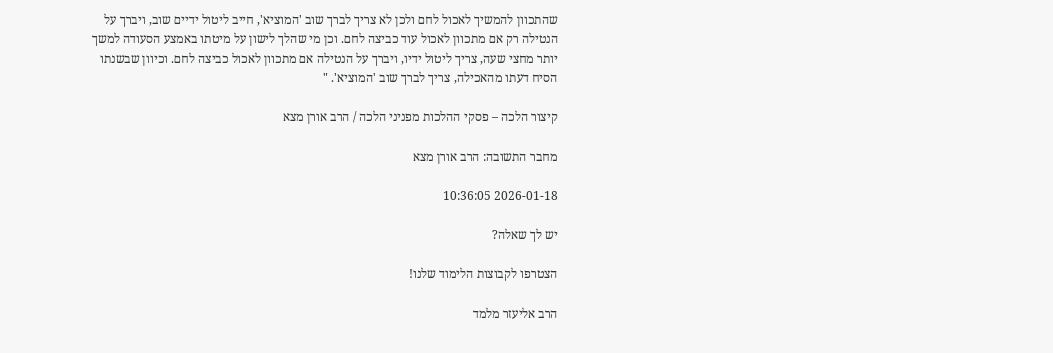שהתכוון להמשיך לאכול לחם ולכן לא צריך לברך שוב 'המוציא', חייב ליטול ידיים שוב, ויברך על הנטילה רק אם מתכוון לאכול עוד כביצה לחם. וכן מי שהלך לישון על מיטתו באמצע הסעודה למשך יותר מחצי שעה, צריך ליטול ידיו, ויברך על הנטילה אם מתכוון לאכול כביצה לחם. וכיוון שבשנתו הסיח דעתו מהאכילה, צריך לברך שוב 'המוציא'. "

קיצור הלכה – פסקי ההלכות מפניני הלכה / הרב אורן מצא

מחבר התשובה: הרב אורן מצא

2026-01-18 10:36:05

יש לך שאלה?

הצטרפו לקבוצות הלימוד שלנו!

הרב אליעזר מלמד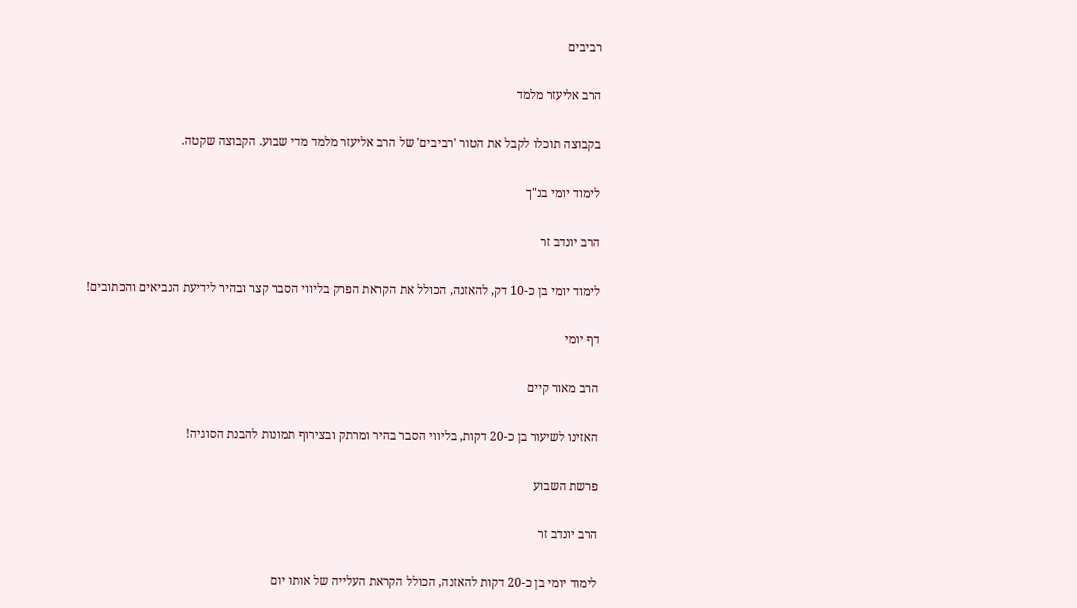רביבים

הרב אליעזר מלמד

בקבוצה תוכלו לקבל את הטור 'רביבים' של הרב אליעזר מלמד מדי שבוע. הקבוצה שקטה.

לימוד יומי בנ"ך

הרב יונדב זר

לימוד יומי בן כ-10 דק, להאזנה, הכולל את הקראת הפרק בליווי הסבר קצר ובהיר לידיעת הנביאים והכתובים!

דף יומי

הרב מאור קיים

האזינו לשיעור בן כ-20 דקות, בליווי הסבר בהיר ומרתק ובצירוף תמונות להבנת הסוגיה!

פרשת השבוע

הרב יונדב זר

לימוד יומי בן כ-20 דקות להאזנה, הכולל הקראת העלייה של אותו יום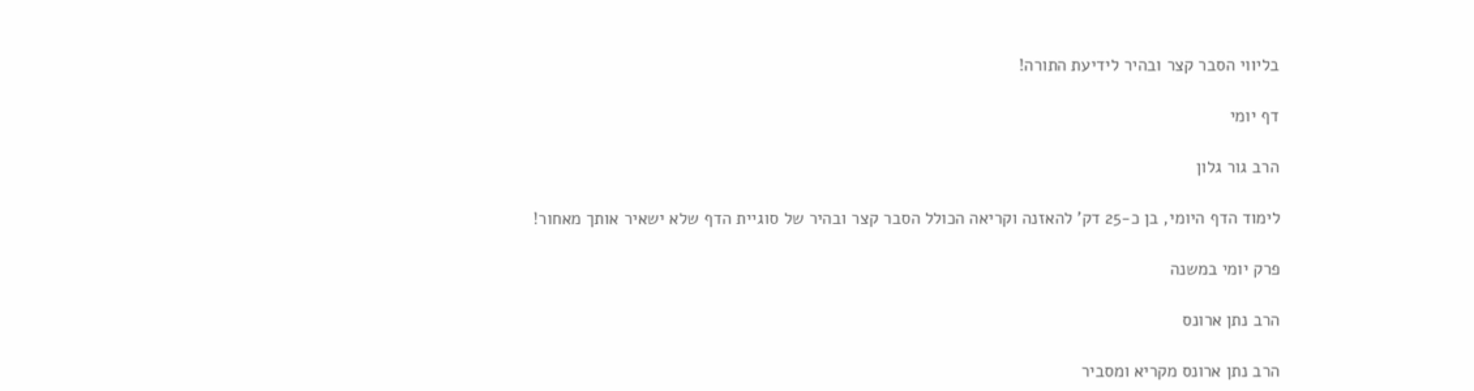בליווי הסבר קצר ובהיר לידיעת התורה!

דף יומי

הרב גור גלון

לימוד הדף היומי, בן כ-25 דק' להאזנה וקריאה הכולל הסבר קצר ובהיר של סוגיית הדף שלא ישאיר אותך מאחור!

פרק יומי במשנה

הרב נתן ארונס

הרב נתן ארונס מקריא ומסביר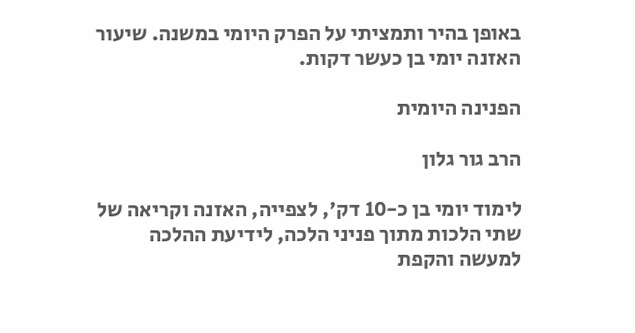באופן בהיר ותמציתי על הפרק היומי במשנה. שיעור האזנה יומי בן כעשר דקות.

הפנינה היומית

הרב גור גלון

לימוד יומי בן כ-10 דק', לצפייה, האזנה וקריאה של שתי הלכות מתוך פניני הלכה, לידיעת ההלכה למעשה והקפת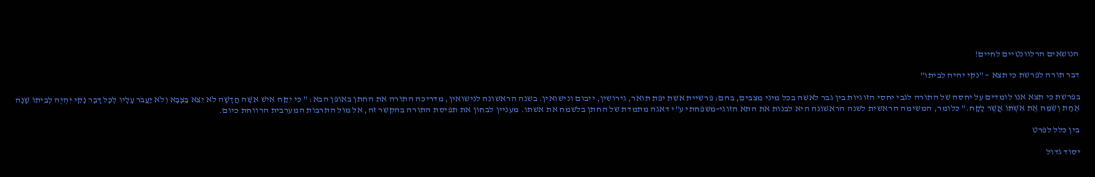הנושאים הרלוונטיים לחיים!

דבר תורה לפרשת כי תצא – "נקי יהיה לביתו"

בפרשת כי תצא אנו לומדים על יחסה של התורה לגבי יחסי הזוגיות בין גבר לאשה בכל מיני מצבים, בהם: פרשיית אשת יפת תואר, גירושין, ייבום ונישואין. בשנה הראשונה לנישואין, מדריכה התורה את החתן באופן הבא: " כִּי יִקַּח אִישׁ אִשָּׁה חֲדָשָׁה לֹא יֵצֵא בַּצָּבָא וְלֹא יַעֲבֹר עָלָיו לְכָל דָּבָר נָקִי יִהְיֶה לְבֵיתוֹ שָׁנָה אֶחָת וְשִׂמַּח אֶת אִשְׁתּוֹ אֲשֶׁר לָקָח." כלומר, המשימה הראשית לשנה הראשונה היא לבנות את התא הזוגי-משפחתי ע"י דאגה מתמדת של החתן בלשמח את אשתו. מעניין לבחון את תפיסת התורה בהקשר זה, אל מול התרבות המערבית הרווחת כיום.

בין כלל לפרט

יסוד גדול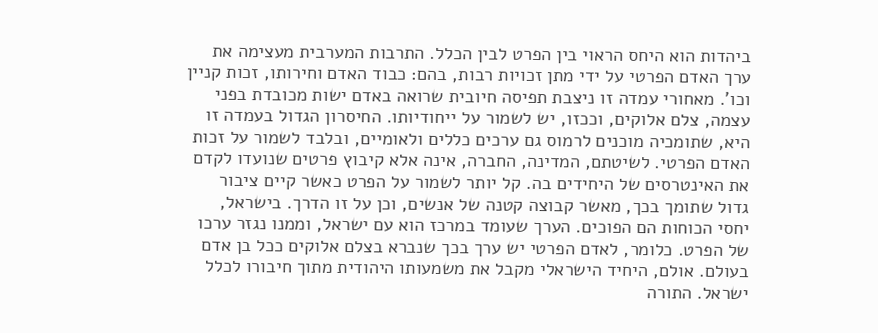ביהדות הוא היחס הראוי בין הפרט לבין הכלל. התרבות המערבית מעצימה את ערך האדם הפרטי על ידי מתן זכויות רבות, בהם: כבוד האדם וחירותו, זכות קניין וכו'. מאחורי עמדה זו ניצבת תפיסה חיובית שרואה באדם ישות מכובדת בפני עצמה, צלם אלוקים, וככזו, יש לשמור על ייחודיותו. החיסרון הגדול בעמדה זו היא, שתומכיה מוכנים לרמוס גם ערכים כללים ולאומיים, ובלבד לשמור על זכות האדם הפרטי. לשיטתם, המדינה, החברה, אינה אלא קיבוץ פרטים שנועדו לקדם את האינטרסים של היחידים בה. קל יותר לשמור על הפרט כאשר קיים ציבור גדול שתומך בכך, מאשר קבוצה קטנה של אנשים, וכן על זו הדרך. בישראל, יחסי הכוחות הם הפוכים. הערך שעומד במרכז הוא עם ישראל, וממנו נגזר ערכו של הפרט. כלומר, לאדם הפרטי יש ערך בכך שנברא בצלם אלוקים ככל בן אדם בעולם. אולם, היחיד הישראלי מקבל את משמעותו היהודית מתוך חיבורו לכלל ישראל. התורה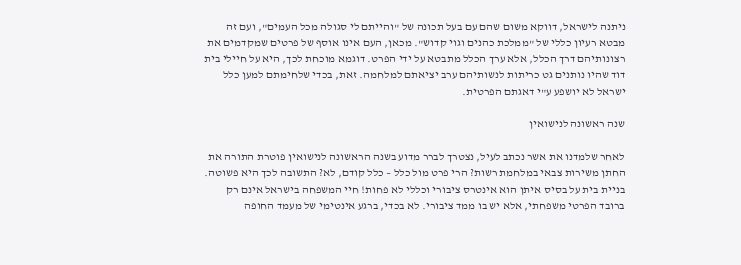ניתנה לישראל, דווקא משום שהם עם בעל תכונה של "והייתם לי סגולה מכל העמים", ועם זה מבטא רעיון כללי של "ממלכת כהנים וגוי קדוש". מכאן, העם אינו אוסף של פרטים שמקדמים את רצונותיהם דרך הכלל, אלא ערך הכלל מתבטא על ידי הפרט. דוגמא מוכחת לכך, היא על חיילי בית דוד שהיו נותנים גט כריתות לנשותיהם ערב יציאתם למלחמה. זאת, בכדי שלחימתם למען כלל ישראל לא יושפע ע"י דאגתם הפרטית.

שנה ראשונה לנישואין

לאחר שלמדנו את אשר נכתב לעיל, נצטרך לברר מדוע בשנה הראשונה לנישואין פוטרת התורה את החתן משירות צבאי במלחמת רשות? הרי פרט מול כלל – כלל קודם, לא? התשובה לכך היא פשוטה. בניית בית על בסיס איתן הוא אינטרס ציבורי וכללי לא פחות! חיי המשפחה בישראל אינם רק ברובד הפרטי משפחתי, אלא יש בו ממד ציבורי. לא בכדי, ברגע אינטימי של מעמד החופה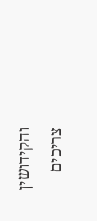והקידושין צריכים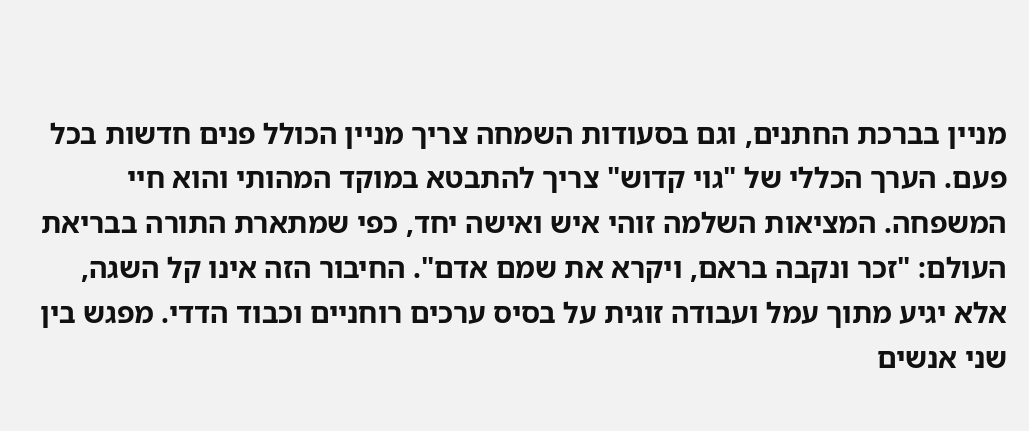מניין בברכת החתנים, וגם בסעודות השמחה צריך מניין הכולל פנים חדשות בכל פעם. הערך הכללי של "גוי קדוש" צריך להתבטא במוקד המהותי והוא חיי המשפחה. המציאות השלמה זוהי איש ואישה יחד, כפי שמתארת התורה בבריאת העולם: "זכר ונקבה בראם, ויקרא את שמם אדם". החיבור הזה אינו קל השגה, אלא יגיע מתוך עמל ועבודה זוגית על בסיס ערכים רוחניים וכבוד הדדי. מפגש בין שני אנשים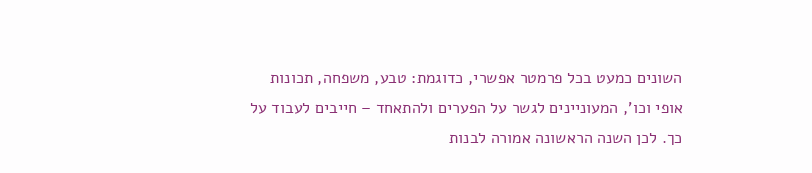השונים כמעט בכל פרמטר אפשרי, כדוגמת: טבע, משפחה, תכונות אופי וכו', המעוניינים לגשר על הפערים ולהתאחד – חייבים לעבוד על כך. לכן השנה הראשונה אמורה לבנות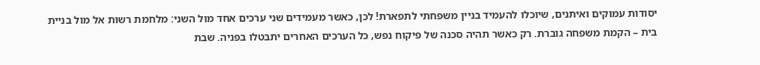יסודות עמוקים ואיתנים, שיוכלו להעמיד בניין משפחתי לתפארת! לכן, כאשר מעמידים שני ערכים אחד מול השני: מלחמת רשות אל מול בניית בית – הקמת משפחה גוברת. רק כאשר תהיה סכנה של פיקוח נפש, כל הערכים האחרים יתבטלו בפניה. שבת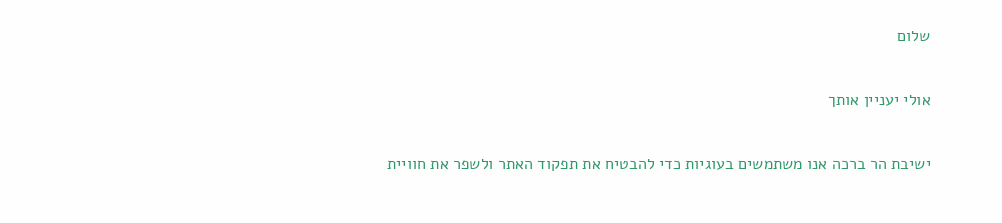שלום

אולי יעניין אותך

ישיבת הר ברכה אנו משתמשים בעוגיות כדי להבטיח את תפקוד האתר ולשפר את חוויית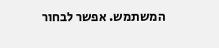המשתמש. אפשר לבחור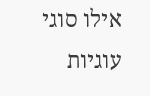אילו סוגי עוגיות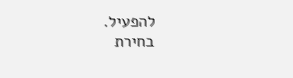להפעיל.
בחירת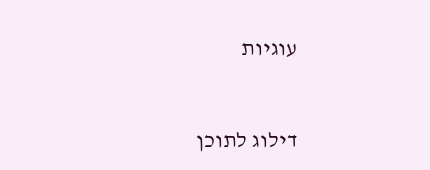עוגיות


דילוג לתוכן